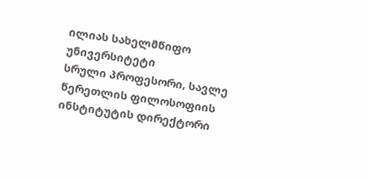ილიას სახელმწიფო უნივერსიტეტი
სრული პროფესორი, სავლე წერეთლის ფილოსოფიის ინსტიტუტის დირექტორი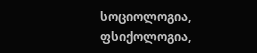სოციოლოგია, ფსიქოლოგია,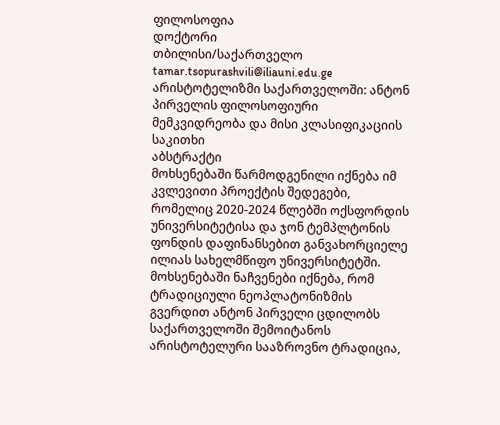ფილოსოფია
დოქტორი
თბილისი/საქართველო
tamar.tsopurashvili@iliauni.edu.ge
არისტოტელიზმი საქართველოში: ანტონ პირველის ფილოსოფიური მემკვიდრეობა და მისი კლასიფიკაციის საკითხი
აბსტრაქტი
მოხსენებაში წარმოდგენილი იქნება იმ კვლევითი პროექტის შედეგები, რომელიც 2020-2024 წლებში ოქსფორდის უნივერსიტეტისა და ჯონ ტემპლტონის ფონდის დაფინანსებით განვახორციელე ილიას სახელმწიფო უნივერსიტეტში. მოხსენებაში ნაჩვენები იქნება, რომ ტრადიციული ნეოპლატონიზმის გვერდით ანტონ პირველი ცდილობს საქართველოში შემოიტანოს არისტოტელური სააზროვნო ტრადიცია,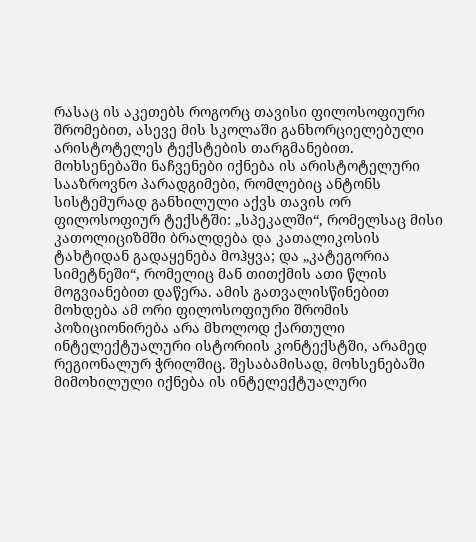რასაც ის აკეთებს როგორც თავისი ფილოსოფიური შრომებით, ასევე მის სკოლაში განხორციელებული არისტოტელეს ტექსტების თარგმანებით. მოხსენებაში ნაჩვენები იქნება ის არისტოტელური სააზროვნო პარადგიმები, რომლებიც ანტონს სისტემურად განხილული აქვს თავის ორ ფილოსოფიურ ტექსტში: „სპეკალში“, რომელსაც მისი კათოლიციზმში ბრალდება და კათალიკოსის ტახტიდან გადაყენება მოჰყვა; და „კატეგორია სიმეტნეში“, რომელიც მან თითქმის ათი წლის მოგვიანებით დაწერა. ამის გათვალისწინებით მოხდება ამ ორი ფილოსოფიური შრომის პოზიციონირება არა მხოლოდ ქართული ინტელექტუალური ისტორიის კონტექსტში, არამედ რეგიონალურ ჭრილშიც. შესაბამისად, მოხსენებაში მიმოხილული იქნება ის ინტელექტუალური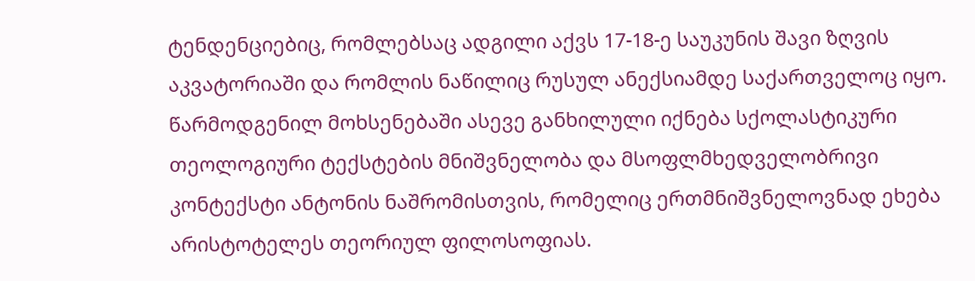ტენდენციებიც, რომლებსაც ადგილი აქვს 17-18-ე საუკუნის შავი ზღვის აკვატორიაში და რომლის ნაწილიც რუსულ ანექსიამდე საქართველოც იყო. წარმოდგენილ მოხსენებაში ასევე განხილული იქნება სქოლასტიკური თეოლოგიური ტექსტების მნიშვნელობა და მსოფლმხედველობრივი კონტექსტი ანტონის ნაშრომისთვის, რომელიც ერთმნიშვნელოვნად ეხება არისტოტელეს თეორიულ ფილოსოფიას.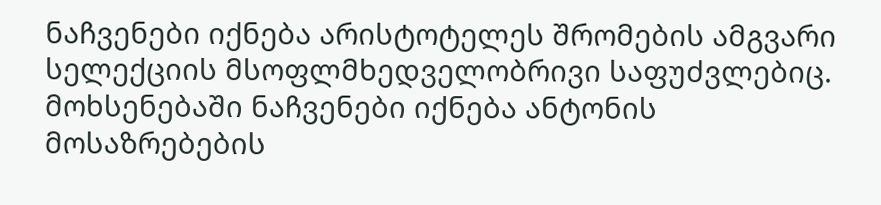ნაჩვენები იქნება არისტოტელეს შრომების ამგვარი სელექციის მსოფლმხედველობრივი საფუძვლებიც. მოხსენებაში ნაჩვენები იქნება ანტონის მოსაზრებების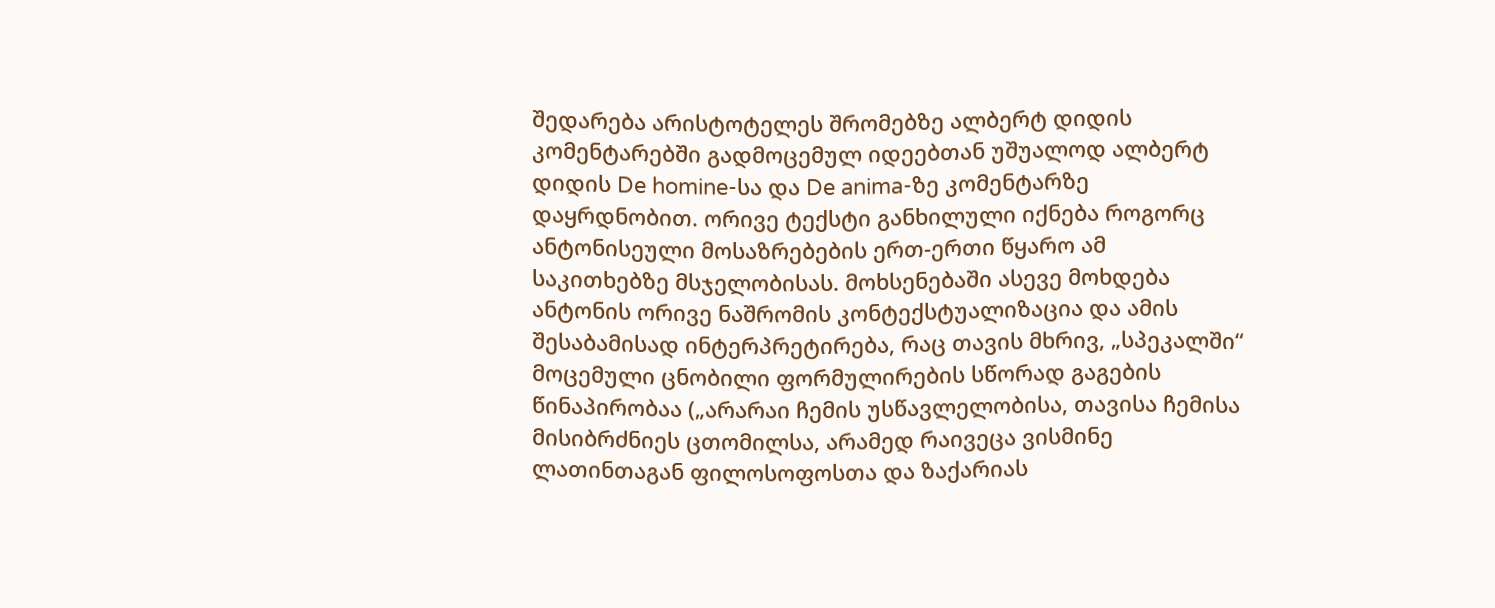შედარება არისტოტელეს შრომებზე ალბერტ დიდის კომენტარებში გადმოცემულ იდეებთან უშუალოდ ალბერტ დიდის De homine-სა და De anima-ზე კომენტარზე დაყრდნობით. ორივე ტექსტი განხილული იქნება როგორც ანტონისეული მოსაზრებების ერთ-ერთი წყარო ამ საკითხებზე მსჯელობისას. მოხსენებაში ასევე მოხდება ანტონის ორივე ნაშრომის კონტექსტუალიზაცია და ამის შესაბამისად ინტერპრეტირება, რაც თავის მხრივ, „სპეკალში“ მოცემული ცნობილი ფორმულირების სწორად გაგების წინაპირობაა („არარაი ჩემის უსწავლელობისა, თავისა ჩემისა მისიბრძნიეს ცთომილსა, არამედ რაივეცა ვისმინე ლათინთაგან ფილოსოფოსთა და ზაქარიას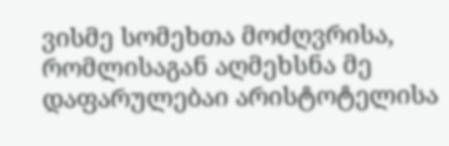ვისმე სომეხთა მოძღვრისა, რომლისაგან აღმეხსნა მე დაფარულებაი არისტოტელისა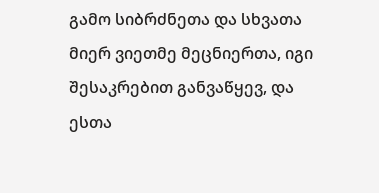გამო სიბრძნეთა და სხვათა მიერ ვიეთმე მეცნიერთა, იგი შესაკრებით განვაწყევ, და ესთა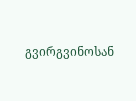გვირგვინოსან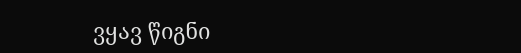ვყავ წიგნი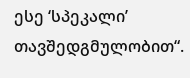ესე ‘სპეკალი’ თავშედგმულობით“.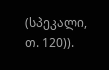(სპეკალი, თ. 120)).